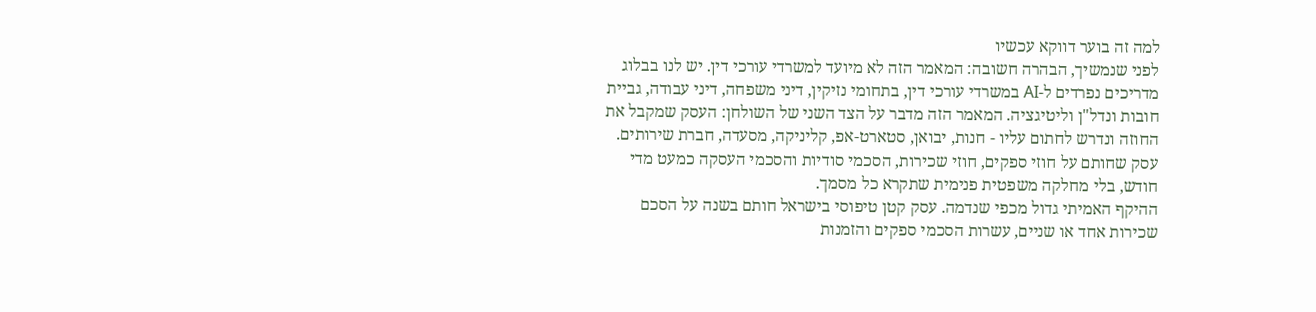למה זה בוער דווקא עכשיו
לפני שנמשיך, הבהרה חשובה: המאמר הזה לא מיועד למשרדי עורכי דין. יש לנו בבלוג מדריכים נפרדים ל-AI במשרדי עורכי דין, בתחומי נזיקין, דיני משפחה, דיני עבודה, גביית חובות ונדל"ן וליטיגציה. המאמר הזה מדבר על הצד השני של השולחן: העסק שמקבל את החוזה ונדרש לחתום עליו - חנות, יבואן, סטארט-אפ, קליניקה, מסעדה, חברת שירותים. עסק שחותם על חוזי ספקים, חוזי שכירות, הסכמי סודיות והסכמי העסקה כמעט מדי חודש, בלי מחלקה משפטית פנימית שתקרא כל מסמך.
ההיקף האמיתי גדול מכפי שנדמה. עסק קטן טיפוסי בישראל חותם בשנה על הסכם שכירות אחד או שניים, עשרות הסכמי ספקים והזמנות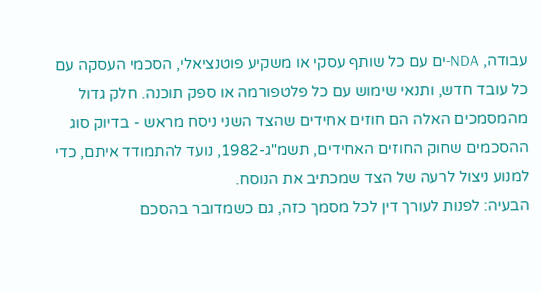עבודה, NDA-ים עם כל שותף עסקי או משקיע פוטנציאלי, הסכמי העסקה עם כל עובד חדש, ותנאי שימוש עם כל פלטפורמה או ספק תוכנה. חלק גדול מהמסמכים האלה הם חוזים אחידים שהצד השני ניסח מראש - בדיוק סוג ההסכמים שחוק החוזים האחידים, תשמ"ג-1982, נועד להתמודד איתם, כדי למנוע ניצול לרעה של הצד שמכתיב את הנוסח.
הבעיה: לפנות לעורך דין לכל מסמך כזה, גם כשמדובר בהסכם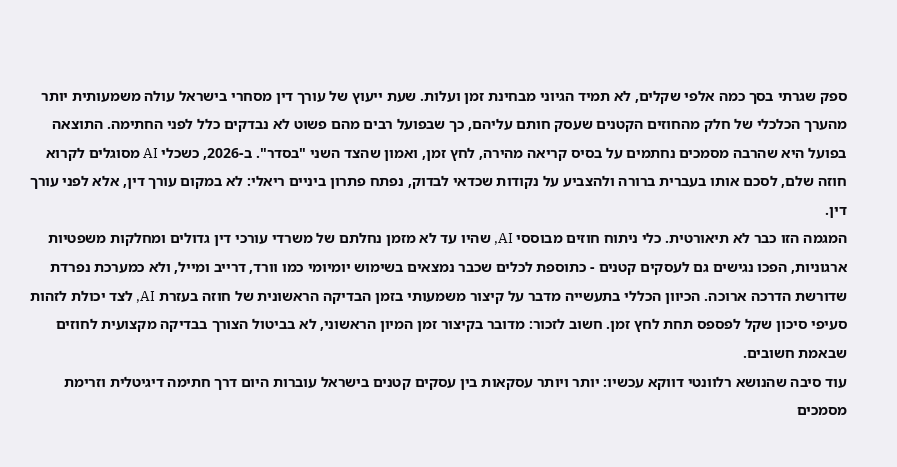ספק שגרתי בסך כמה אלפי שקלים, לא תמיד הגיוני מבחינת זמן ועלות. שעת ייעוץ של עורך דין מסחרי בישראל עולה משמעותית יותר מהערך הכלכלי של חלק מהחוזים הקטנים שעסק חותם עליהם, כך שבפועל רבים מהם פשוט לא נבדקים כלל לפני החתימה. התוצאה בפועל היא שהרבה מסמכים נחתמים על בסיס קריאה מהירה, לחץ זמן, ואמון שהצד השני "בסדר". ב-2026, כשכלי AI מסוגלים לקרוא חוזה שלם, לסכם אותו בעברית ברורה ולהצביע על נקודות שכדאי לבדוק, נפתח פתרון ביניים ריאלי: לא במקום עורך דין, אלא לפני עורך דין.
המגמה הזו כבר לא תיאורטית. כלי ניתוח חוזים מבוססי AI, שהיו עד לא מזמן נחלתם של משרדי עורכי דין גדולים ומחלקות משפטיות ארגוניות, הפכו נגישים גם לעסקים קטנים - כתוספת לכלים שכבר נמצאים בשימוש יומיומי כמו וורד, דרייב ומייל, ולא כמערכת נפרדת שדורשת הדרכה ארוכה. הכיוון הכללי בתעשייה מדבר על קיצור משמעותי בזמן הבדיקה הראשונית של חוזה בעזרת AI, לצד יכולת לזהות סעיפי סיכון שקל לפספס תחת לחץ זמן. חשוב לזכור: מדובר בקיצור זמן המיון הראשוני, לא בביטול הצורך בבדיקה מקצועית לחוזים שבאמת חשובים.
עוד סיבה שהנושא רלוונטי דווקא עכשיו: יותר ויותר עסקאות בין עסקים קטנים בישראל עוברות היום דרך חתימה דיגיטלית וזרימת מסמכים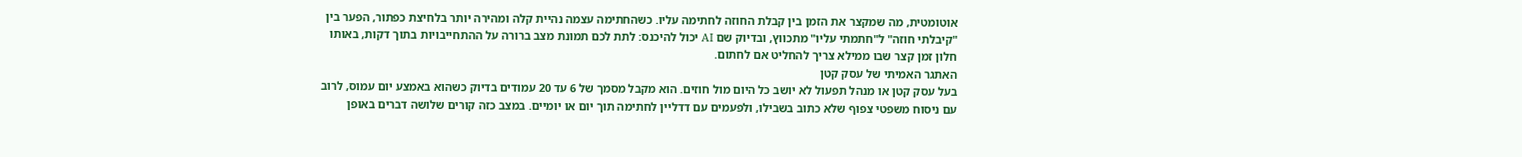אוטומטית, מה שמקצר את הזמן בין קבלת החוזה לחתימה עליו. כשהחתימה עצמה נהיית קלה ומהירה יותר בלחיצת כפתור, הפער בין "קיבלתי חוזה" ל"חתמתי עליו" מתכווץ, ובדיוק שם AI יכול להיכנס: לתת לכם תמונת מצב ברורה על ההתחייבויות בתוך דקות, באותו חלון זמן קצר שבו ממילא צריך להחליט אם לחתום.
האתגר האמיתי של עסק קטן
בעל עסק קטן או מנהל תפעול לא יושב כל היום מול חוזים. הוא מקבל מסמך של 6 עד 20 עמודים בדיוק כשהוא באמצע יום עמוס, לרוב עם ניסוח משפטי צפוף שלא כתוב בשבילו, ולפעמים עם דדליין לחתימה תוך יום או יומיים. במצב כזה קורים שלושה דברים באופן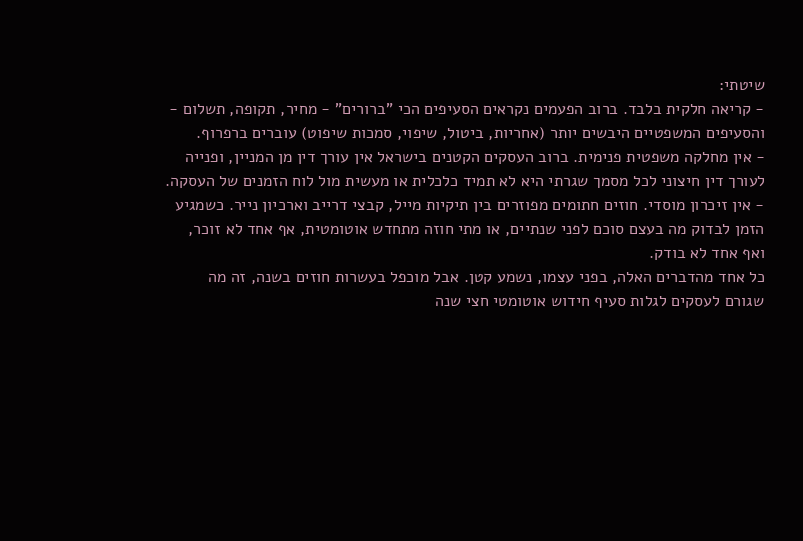שיטתי:
- קריאה חלקית בלבד. ברוב הפעמים נקראים הסעיפים הכי "ברורים" - מחיר, תקופה, תשלום - והסעיפים המשפטיים היבשים יותר (אחריות, ביטול, שיפוי, סמכות שיפוט) עוברים ברפרוף.
- אין מחלקה משפטית פנימית. ברוב העסקים הקטנים בישראל אין עורך דין מן המניין, ופנייה לעורך דין חיצוני לכל מסמך שגרתי היא לא תמיד כלכלית או מעשית מול לוח הזמנים של העסקה.
- אין זיכרון מוסדי. חוזים חתומים מפוזרים בין תיקיות מייל, קבצי דרייב וארכיון נייר. כשמגיע הזמן לבדוק מה בעצם סוכם לפני שנתיים, או מתי חוזה מתחדש אוטומטית, אף אחד לא זוכר, ואף אחד לא בודק.
כל אחד מהדברים האלה, בפני עצמו, נשמע קטן. אבל מוכפל בעשרות חוזים בשנה, זה מה שגורם לעסקים לגלות סעיף חידוש אוטומטי חצי שנה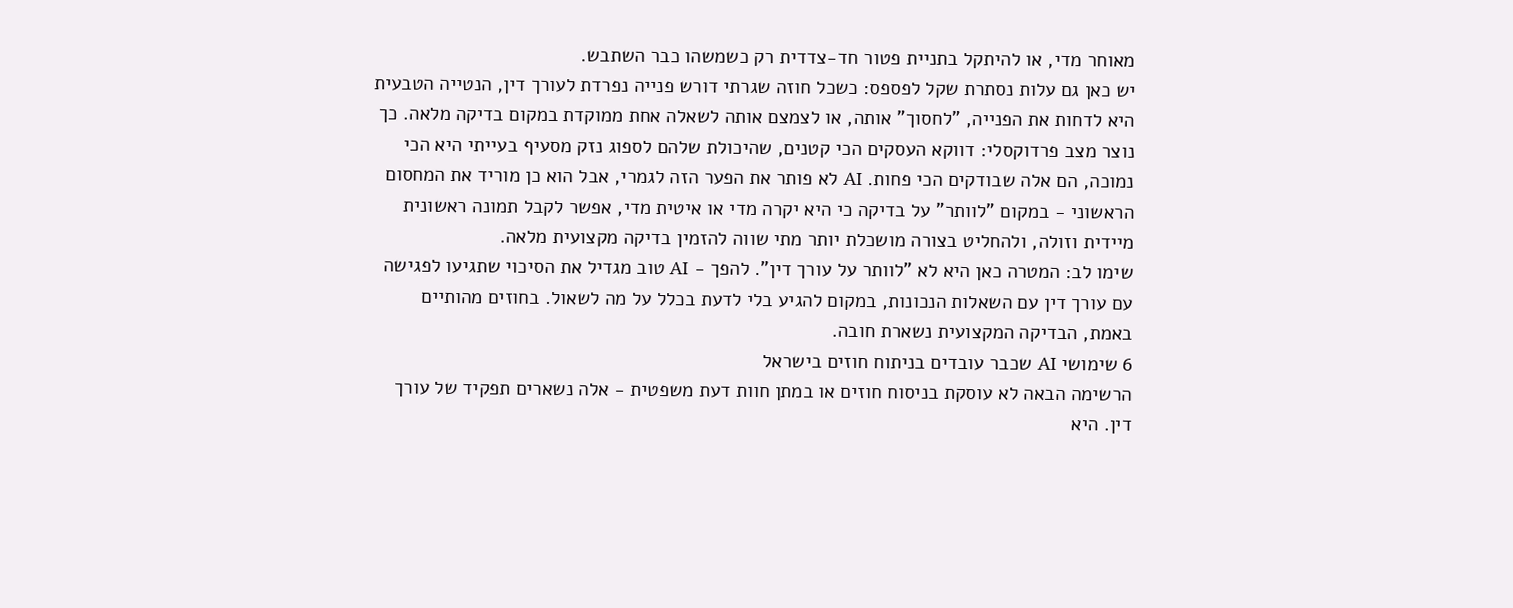מאוחר מדי, או להיתקל בתניית פטור חד-צדדית רק כשמשהו כבר השתבש.
יש כאן גם עלות נסתרת שקל לפספס: כשכל חוזה שגרתי דורש פנייה נפרדת לעורך דין, הנטייה הטבעית היא לדחות את הפנייה, "לחסוך" אותה, או לצמצם אותה לשאלה אחת ממוקדת במקום בדיקה מלאה. כך נוצר מצב פרדוקסלי: דווקא העסקים הכי קטנים, שהיכולת שלהם לספוג נזק מסעיף בעייתי היא הכי נמוכה, הם אלה שבודקים הכי פחות. AI לא פותר את הפער הזה לגמרי, אבל הוא כן מוריד את המחסום הראשוני - במקום "לוותר" על בדיקה כי היא יקרה מדי או איטית מדי, אפשר לקבל תמונה ראשונית מיידית וזולה, ולהחליט בצורה מושכלת יותר מתי שווה להזמין בדיקה מקצועית מלאה.
שימו לב: המטרה כאן היא לא "לוותר על עורך דין". להפך - AI טוב מגדיל את הסיכוי שתגיעו לפגישה עם עורך דין עם השאלות הנכונות, במקום להגיע בלי לדעת בכלל על מה לשאול. בחוזים מהותיים באמת, הבדיקה המקצועית נשארת חובה.
6 שימושי AI שכבר עובדים בניתוח חוזים בישראל
הרשימה הבאה לא עוסקת בניסוח חוזים או במתן חוות דעת משפטית - אלה נשארים תפקיד של עורך דין. היא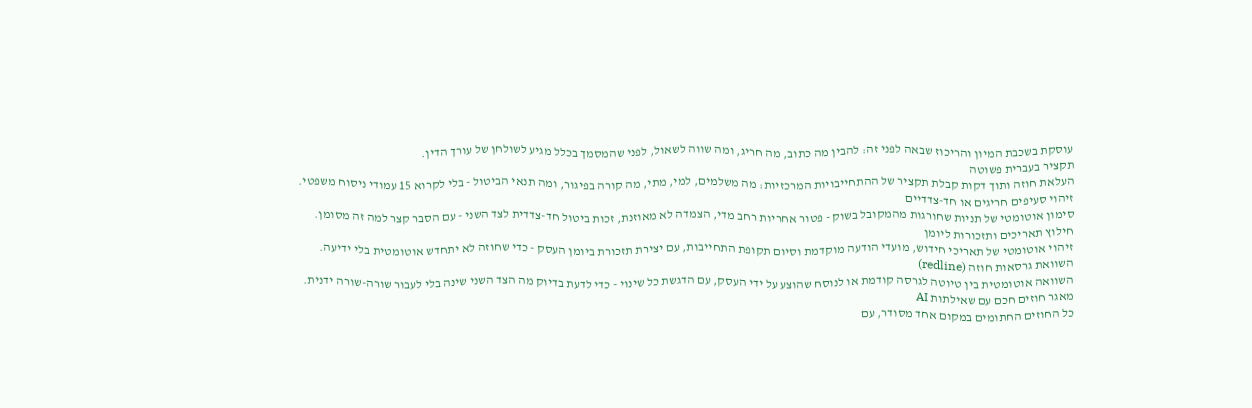עוסקת בשכבת המיון והריכוז שבאה לפני זה: להבין מה כתוב, מה חריג, ומה שווה לשאול, לפני שהמסמך בכלל מגיע לשולחן של עורך הדין.
תקציר בעברית פשוטה
העלאת חוזה ותוך דקות קבלת תקציר של ההתחייבויות המרכזיות: מה משלמים, למי, מתי, מה קורה בפיגור, ומה תנאי הביטול - בלי לקרוא 15 עמודי ניסוח משפטי.
זיהוי סעיפים חריגים או חד-צדדיים
סימון אוטומטי של תניות שחורגות מהמקובל בשוק - פטור אחריות רחב מדי, הצמדה לא מאוזנת, זכות ביטול חד-צדדית לצד השני - עם הסבר קצר למה זה מסומן.
חילוץ תאריכים ותזכורות ליומן
זיהוי אוטומטי של תאריכי חידוש, מועדי הודעה מוקדמת וסיום תקופת התחייבות, עם יצירת תזכורת ביומן העסק - כדי שחוזה לא יתחדש אוטומטית בלי ידיעה.
השוואת גרסאות חוזה (redline)
השוואה אוטומטית בין טיוטה לגרסה קודמת או לנוסח שהוצע על ידי העסק, עם הדגשת כל שינוי - כדי לדעת בדיוק מה הצד השני שינה בלי לעבור שורה-שורה ידנית.
מאגר חוזים חכם עם שאילתות AI
כל החוזים החתומים במקום אחד מסודר, עם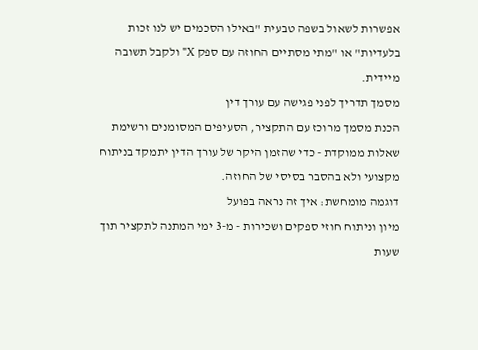אפשרות לשאול בשפה טבעית "באילו הסכמים יש לנו זכות בלעדיות" או "מתי מסתיים החוזה עם ספק X" ולקבל תשובה מיידית.
מסמך תדריך לפני פגישה עם עורך דין
הכנת מסמך מרוכז עם התקציר, הסעיפים המסומנים ורשימת שאלות ממוקדת - כדי שהזמן היקר של עורך הדין יתמקד בניתוח מקצועי ולא בהסבר בסיסי של החוזה.
דוגמה מומחשת: איך זה נראה בפועל
מיון וניתוח חוזי ספקים ושכירות - מ-3 ימי המתנה לתקציר תוך שעות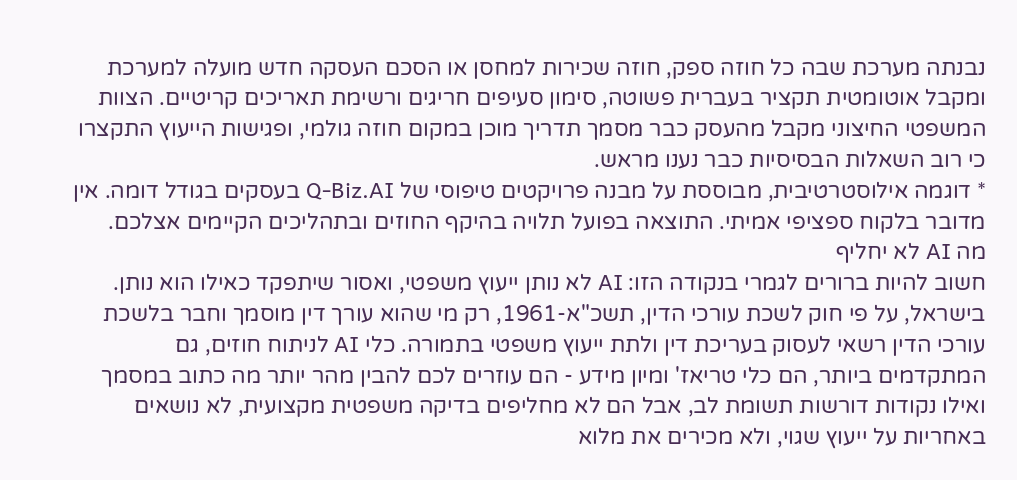נבנתה מערכת שבה כל חוזה ספק, חוזה שכירות למחסן או הסכם העסקה חדש מועלה למערכת ומקבל אוטומטית תקציר בעברית פשוטה, סימון סעיפים חריגים ורשימת תאריכים קריטיים. הצוות המשפטי החיצוני מקבל מהעסק כבר מסמך תדריך מוכן במקום חוזה גולמי, ופגישות הייעוץ התקצרו כי רוב השאלות הבסיסיות כבר נענו מראש.
* דוגמה אילוסטרטיבית, מבוססת על מבנה פרויקטים טיפוסי של Q-Biz.AI בעסקים בגודל דומה. אין מדובר בלקוח ספציפי אמיתי. התוצאה בפועל תלויה בהיקף החוזים ובתהליכים הקיימים אצלכם.
מה AI לא יחליף
חשוב להיות ברורים לגמרי בנקודה הזו: AI לא נותן ייעוץ משפטי, ואסור שיתפקד כאילו הוא נותן. בישראל, על פי חוק לשכת עורכי הדין, תשכ"א-1961, רק מי שהוא עורך דין מוסמך וחבר בלשכת עורכי הדין רשאי לעסוק בעריכת דין ולתת ייעוץ משפטי בתמורה. כלי AI לניתוח חוזים, גם המתקדמים ביותר, הם כלי טריאז' ומיון מידע - הם עוזרים לכם להבין מהר יותר מה כתוב במסמך ואילו נקודות דורשות תשומת לב, אבל הם לא מחליפים בדיקה משפטית מקצועית, לא נושאים באחריות על ייעוץ שגוי, ולא מכירים את מלוא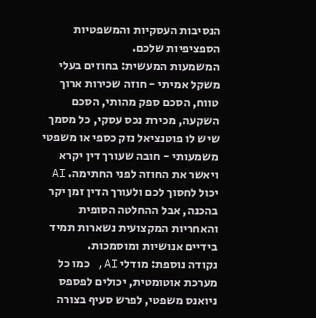הנסיבות העסקיות והמשפטיות הספציפיות שלכם.
המשמעות המעשית: בחוזים בעלי משקל אמיתי - חוזה שכירות ארוך טווח, הסכם ספק מהותי, הסכם השקעה, מכירת נכס עסקי, כל מסמך שיש לו פוטנציאל נזק כספי או משפטי משמעותי - חובה שעורך דין יקרא ויאשר את החוזה לפני החתימה. AI יכול לחסוך לכם ולעורך הדין זמן יקר בהכנה, אבל ההחלטה הסופית והאחריות המקצועית נשארות תמיד בידיים אנושיות ומוסמכות.
נקודה נוספת: מודלי AI, כמו כל מערכת אוטומטית, יכולים לפספס ניואנס משפטי, לפרש סעיף בצורה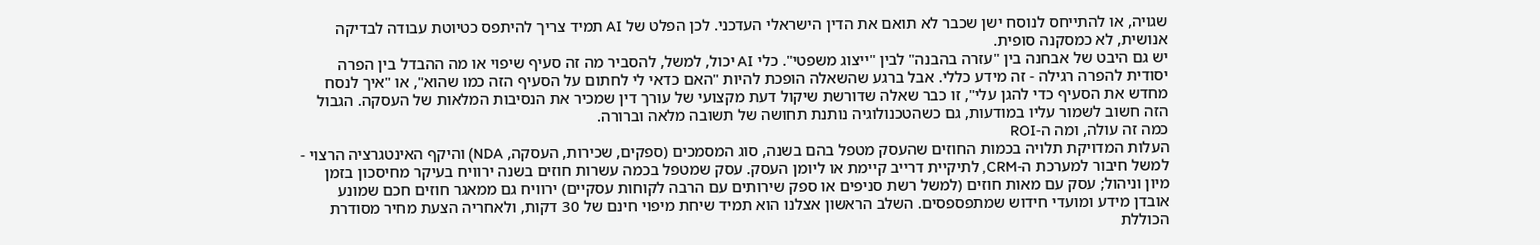שגויה, או להתייחס לנוסח ישן שכבר לא תואם את הדין הישראלי העדכני. לכן הפלט של AI תמיד צריך להיתפס כטיוטת עבודה לבדיקה אנושית, לא כמסקנה סופית.
יש גם היבט של אבחנה בין "עזרה בהבנה" לבין "ייצוג משפטי". כלי AI יכול, למשל, להסביר מה זה סעיף שיפוי או מה ההבדל בין הפרה יסודית להפרה רגילה - זה מידע כללי. אבל ברגע שהשאלה הופכת להיות "האם כדאי לי לחתום על הסעיף הזה כמו שהוא", או "איך לנסח מחדש את הסעיף כדי להגן עלי", זו כבר שאלה שדורשת שיקול דעת מקצועי של עורך דין שמכיר את הנסיבות המלאות של העסקה. הגבול הזה חשוב לשמור עליו במודעות, גם כשהטכנולוגיה נותנת תחושה של תשובה מלאה וברורה.
כמה זה עולה, ומה ה-ROI
העלות המדויקת תלויה בכמות החוזים שהעסק מטפל בהם בשנה, סוג המסמכים (ספקים, שכירות, העסקה, NDA) והיקף האינטגרציה הרצוי - למשל חיבור למערכת ה-CRM, לתיקיית דרייב קיימת או ליומן העסק. עסק שמטפל בכמה עשרות חוזים בשנה ירוויח בעיקר מחיסכון בזמן מיון וניהול; עסק עם מאות חוזים (למשל רשת סניפים או ספק שירותים עם הרבה לקוחות עסקיים) ירוויח גם ממאגר חוזים חכם שמונע אובדן מידע ומועדי חידוש שמתפספסים. השלב הראשון אצלנו הוא תמיד שיחת מיפוי חינם של 30 דקות, ולאחריה הצעת מחיר מסודרת הכוללת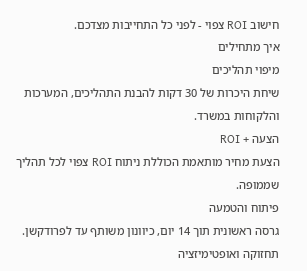חישוב ROI צפוי - לפני כל התחייבות מצדכם.
איך מתחילים
מיפוי תהליכים
שיחת היכרות של 30 דקות להבנת התהליכים, המערכות והלקוחות במשרד.
הצעה + ROI
הצעת מחיר מותאמת הכוללת ניתוח ROI צפוי לכל תהליך שממופה.
פיתוח והטמעה
גרסה ראשונית תוך 14 יום, כיוונון משותף עד לפרודקשן.
תחזוקה ואופטימיזציה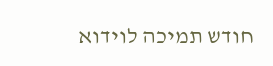חודש תמיכה לוידוא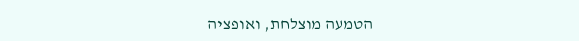הטמעה מוצלחת, ואופציה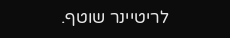לריטיינר שוטף.